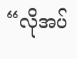“လိုအပ်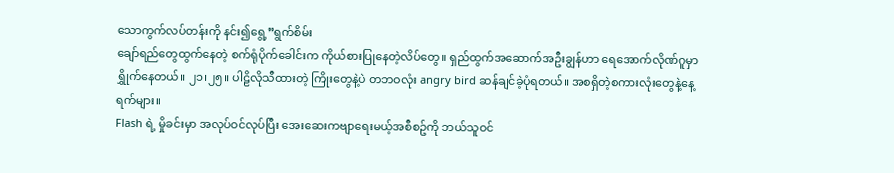သောကွက်လပ်တန်းကို နင်း၍ရွေ့”ရွက်စိမ်း
ချော်ရည်တွေထွက်နေတဲ့ စက်ရုံပိုက်ခေါင်းက ကိုယ်စားပြုနေတဲ့လိပ်တွေ။ ရှည်ထွက်အဆောက်အဦးချွန်ဟာ ရေအောက်လိုဏ်ဂူမှာ ရွှိုက်နေတယ်။ ၂၁၊၂၅။ ပါဠိလိုသီထားတဲ့ ကြိုးတွေနဲ့ပဲ တဘဝလုံး angry bird ဆန်ချင်ခဲ့ပုံရတယ်။ အစရှိတဲ့စကားလုံးတွေနဲ့နေ့ရက်များ။
Flash ရဲ့ မှိုခင်းမှာ အလုပ်ဝင်လုပ်ပြီး အေးဆေးကဗျာရေးမယ့်အစီစဥ်ကို ဘယ်သူဝင်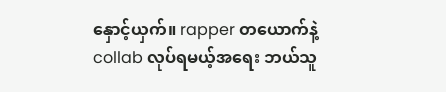နှောင့်ယှက်။ rapper တယောက်နဲ့ collab လုပ်ရမယ့်အရေး ဘယ်သူ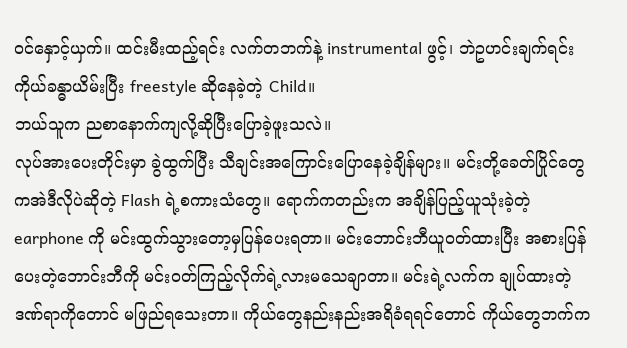ဝင်နှောင့်ယှက်။ ထင်းမီးထည့်ရင်း လက်တဘက်နဲ့ instrumental ဖွင့်၊ ဘဲဥဟင်းချက်ရင်း ကိုယ်ခန္ဓာယိမ်းပြီး freestyle ဆိုနေခဲ့တဲ့ Child။
ဘယ်သူက ညစာနောက်ကျလို့ဆိုပြီးပြောခဲ့ဖူးသလဲ။
လုပ်အားပေးတိုင်းမှာ ခွဲထွက်ပြီး သီချင်းအကြောင်းပြောနေခဲ့ချိန်များ။ မင်းတို့ခေတ်ပြိုင်တွေကအဲဒီလိုပဲဆိုတဲ့ Flash ရဲ့စကားသံတွေ။ ရောက်ကတည်းက အချိန်ပြည့်ယူသုံးခဲ့တဲ့ earphone ကို မင်းထွက်သွားတော့မှပြန်ပေးရတာ။ မင်းဘောင်းဘီယူဝတ်ထားပြီး အစားပြန်ပေးတဲ့ဘောင်းဘီကို မင်းဝတ်ကြည့်လိုက်ရဲ့လားမသေချာတာ။ မင်းရဲ့လက်က ချုပ်ထားတဲ့ဒဏ်ရာကိုတောင် မဖြည်ရသေးတာ။ ကိုယ်တွေနည်းနည်းအရိခံရရင်တောင် ကိုယ်တွေဘက်က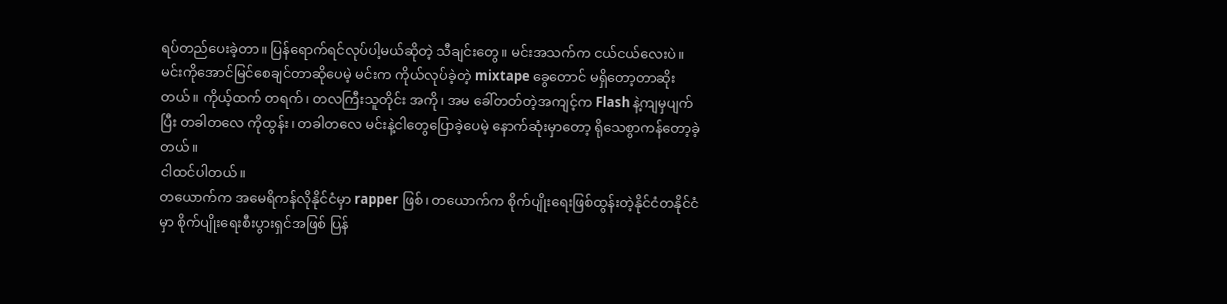ရပ်တည်ပေးခဲ့တာ။ ပြန်ရောက်ရင်လုပ်ပါ့မယ်ဆိုတဲ့ သီချင်းတွေ။ မင်းအသက်က ငယ်ငယ်လေးပဲ။
မင်းကိုအောင်မြင်စေချင်တာဆိုပေမဲ့ မင်းက ကိုယ်လုပ်ခဲ့တဲ့ mixtape ခွေတောင် မရှိတော့တာဆိုးတယ်။ ကိုယ့်ထက် တရက်၊ တလကြီးသူတိုင်း အကို၊ အမ ခေါ်တတ်တဲ့အကျင့်က Flash နဲ့ကျမှပျက်ပြီး တခါတလေ ကိုထွန်း၊ တခါတလေ မင်းနဲ့ငါတွေပြောခဲ့ပေမဲ့ နောက်ဆုံးမှာတော့ ရိုသေစွာကန်တော့ခဲ့တယ်။
ငါထင်ပါတယ်။
တယောက်က အမေရိကန်လိုနိုင်ငံမှာ rapper ဖြစ်၊ တယောက်က စိုက်ပျိုးရေးဖြစ်ထွန်းတဲ့နိုင်ငံတနိုင်ငံမှာ စိုက်ပျိုးရေးစီးပွားရှင်အဖြစ် ပြန်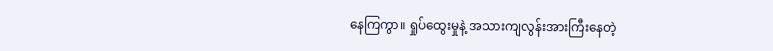နေကြကွာ။ ရှုပ်ထွေးမှုနဲ့ အသားကျလွန်းအားကြီးနေတဲ့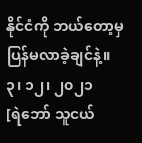နိုင်ငံကို ဘယ်တော့မှပြန်မလာခဲ့ချင်နဲ့။
၃၊ ၁၂၊ ၂၀၂၁
[ရဲဘော် သူငယ်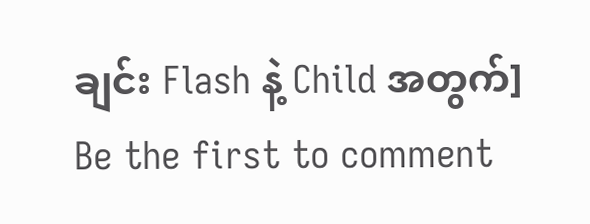ချင်း Flash နဲ့ Child အတွက်]
Be the first to comment